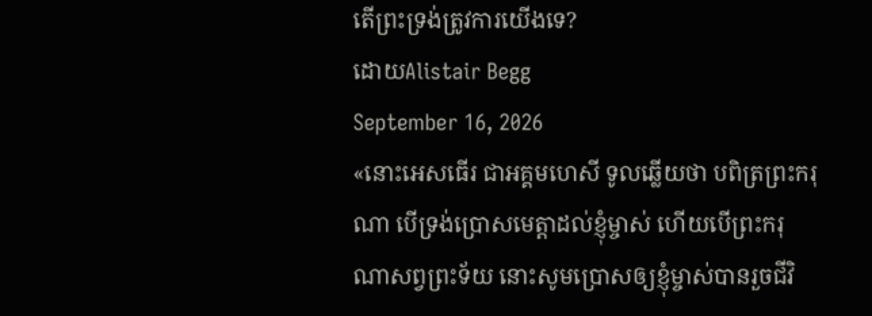តើព្រះទ្រង់ត្រូវការយើងទេ?
ដោយAlistair Begg
September 16, 2026
«នោះអេសធើរ ជាអគ្គមហេសី ទូលឆ្លើយថា បពិត្រព្រះករុណា បើទ្រង់ប្រោសមេត្តាដល់ខ្ញុំម្ចាស់ ហើយបើព្រះករុណាសព្វព្រះទ័យ នោះសូមប្រោសឲ្យខ្ញុំម្ចាស់បានរួចជីវិ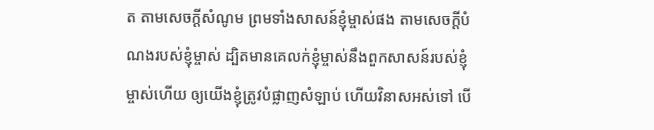ត តាមសេចក្ដីសំណូម ព្រមទាំងសាសន៍ខ្ញុំម្ចាស់ផង តាមសេចក្ដីបំណងរបស់ខ្ញុំម្ចាស់ ដ្បិតមានគេលក់ខ្ញុំម្ចាស់នឹងពួកសាសន៍របស់ខ្ញុំម្ចាស់ហើយ ឲ្យយើងខ្ញុំត្រូវបំផ្លាញសំឡាប់ ហើយវិនាសអស់ទៅ បើ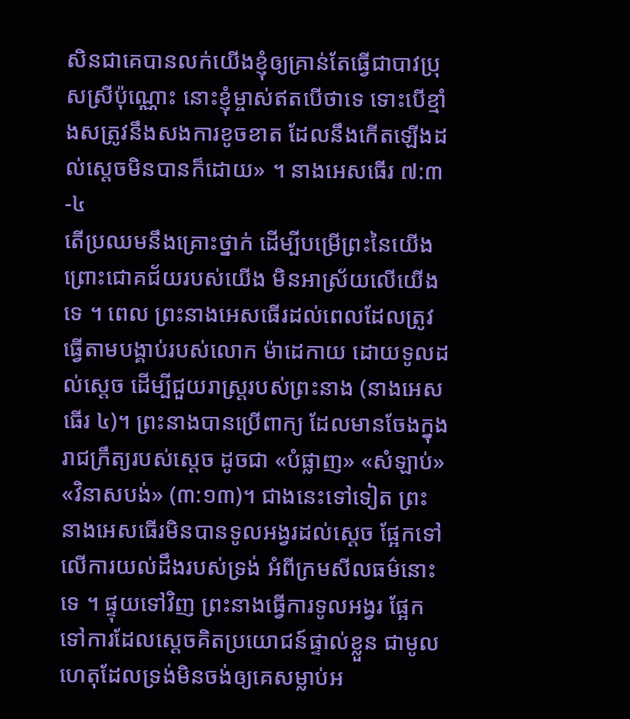សិនជាគេបានលក់យើងខ្ញុំឲ្យគ្រាន់តែធ្វើជាបាវប្រុសស្រីប៉ុណ្ណោះ នោះខ្ញុំម្ចាស់ឥតបើថាទេ ទោះបើខ្មាំងសត្រូវនឹងសងការខូចខាត ដែលនឹងកើតឡើងដល់ស្ដេចមិនបានក៏ដោយ» ។ នាងអេសធើរ ៧:៣-៤
តើប្រឈមនឹងគ្រោះថ្នាក់ ដើម្បីបម្រើព្រះនៃយើង ព្រោះជោគជ័យរបស់យើង មិនអាស្រ័យលើយើងទេ ។ ពេល ព្រះនាងអេសធើរដល់ពេលដែលត្រូវធ្វើតាមបង្គាប់របស់លោក ម៉ាដេកាយ ដោយទូលដល់ស្តេច ដើម្បីជួយរាស្រ្តរបស់ព្រះនាង (នាងអេសធើរ ៤)។ ព្រះនាងបានប្រើពាក្យ ដែលមានចែងក្នុងរាជក្រឹត្យរបស់ស្តេច ដូចជា «បំផ្លាញ» «សំឡាប់» «វិនាសបង់» (៣:១៣)។ ជាងនេះទៅទៀត ព្រះនាងអេសធើរមិនបានទូលអង្វរដល់ស្តេច ផ្អែកទៅលើការយល់ដឹងរបស់ទ្រង់ អំពីក្រមសីលធម៌នោះទេ ។ ផ្ទុយទៅវិញ ព្រះនាងធ្វើការទូលអង្វរ ផ្អែកទៅការដែលស្តេចគិតប្រយោជន៍ផ្ទាល់ខ្លួន ជាមូលហេតុដែលទ្រង់មិនចង់ឲ្យគេសម្លាប់អ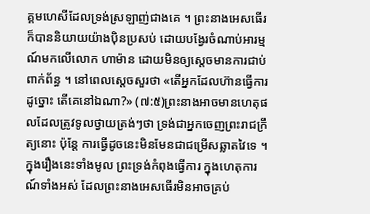គ្គមហេសីដែលទ្រង់ស្រឡាញ់ជាងគេ ។ ព្រះនាងអេសធើរក៏បាននិយាយយ៉ាងប៉ិនប្រសប់ ដោយបង្វែរចំណាប់អារម្មណ៍មកលើលោក ហាម៉ាន ដោយមិនឲ្យស្តេចមានការជាប់ពាក់ព័ន្ធ ។ នៅពេលស្តេចសួរថា «តើអ្នកដែលហ៊ានធ្វើការដូច្នោះ តើគេនៅឯណា?» (៧:៥)ព្រះនាងអាចមានហេតុផលដែលត្រូវទូលថ្វាយត្រង់ៗថា ទ្រង់ជាអ្នកចេញព្រះរាជក្រឹត្យនោះ ប៉ុន្តែ ការធ្វើដូចនេះមិនមែនជាជម្រើសឆ្លាតវៃទេ ។
ក្នុងរឿងនេះទាំងមូល ព្រះទ្រង់កំពុងធ្វើការ ក្នុងហេតុការណ៍ទាំងអស់ ដែលព្រះនាងអេសធើរមិនអាចគ្រប់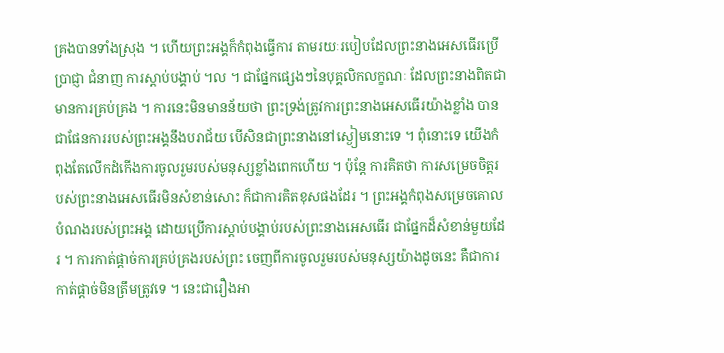គ្រងបានទាំងស្រុង ។ ហើយព្រះអង្គក៏កំពុងធ្វើការ តាមរយៈរបៀបដែលព្រះនាងអេសធើរប្រើប្រាជ្ញា ជំនាញ ការស្តាប់បង្គាប់ ។ល ។ ជាផ្នែកផ្សេងៗនៃបុគ្គលិកលក្ខណៈ ដែលព្រះនាងពិតជាមានការគ្រប់គ្រង ។ ការនេះមិនមានន័យថា ព្រះទ្រង់ត្រូវការព្រះនាងអេសធើរយ៉ាងខ្លាំង បានជាផែនការរបស់ព្រះអង្គនឹងបរាជ័យ បើសិនជាព្រះនាងនៅស្ងៀមនោះទេ ។ ពុំនោះទេ យើងកំពុងតែលើកដំកើងការចូលរួមរបស់មនុស្សខ្លាំងពេកហើយ ។ ប៉ុន្តែ ការគិតថា ការសម្រេចចិត្តរបស់ព្រះនាងអេសធើរមិនសំខាន់សោះ ក៏ជាការគិតខុសផងដែរ ។ ព្រះអង្គកំពុងសម្រេចគោលបំណងរបស់ព្រះអង្គ ដោយប្រើការស្តាប់បង្គាប់របស់ព្រះនាងអេសធើរ ជាផ្នែកដ៏សំខាន់មួយដែរ ។ ការកាត់ផ្តាច់ការគ្រប់គ្រងរបស់ព្រះ ចេញពីការចូលរួមរបស់មនុស្សយ៉ាងដូចនេះ គឺជាការកាត់ផ្តាច់មិនត្រឹមត្រូវទេ ។ នេះជារឿងអា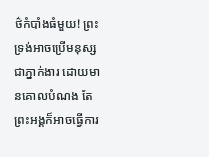ថ៌កំបាំងធំមួយ! ព្រះទ្រង់អាចប្រើមនុស្សជាភ្នាក់ងារ ដោយមានគោលបំណង តែព្រះអង្គក៏អាចធ្វើការ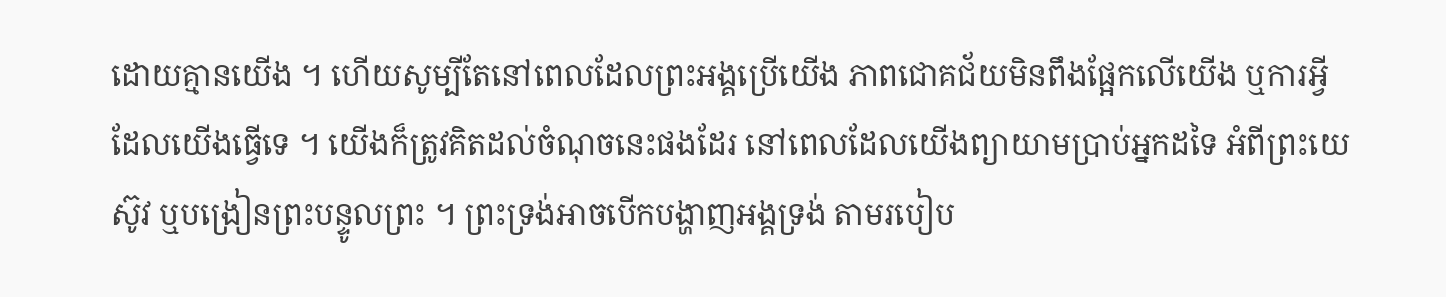ដោយគ្មានយើង ។ ហើយសូម្បីតែនៅពេលដែលព្រះអង្គប្រើយើង ភាពជោគជ័យមិនពឹងផ្អែកលើយើង ឬការអ្វីដែលយើងធ្វើទេ ។ យើងក៏ត្រូវគិតដល់ចំណុចនេះផងដែរ នៅពេលដែលយើងព្យាយាមប្រាប់អ្នកដទៃ អំពីព្រះយេស៊ូវ ឬបង្រៀនព្រះបន្ទូលព្រះ ។ ព្រះទ្រង់អាចបើកបង្ហាញអង្គទ្រង់ តាមរបៀប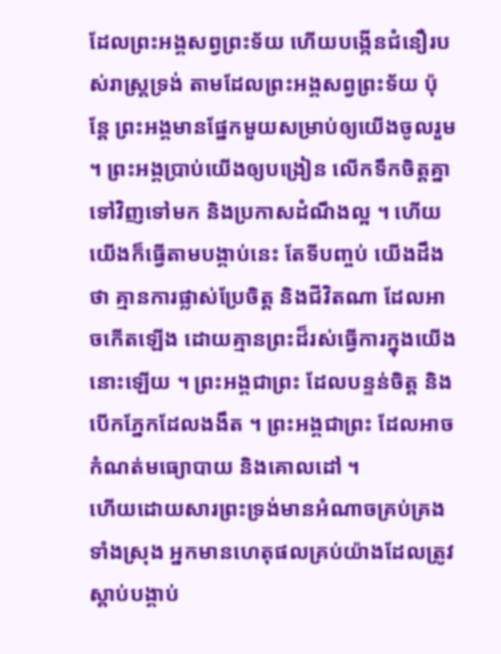ដែលព្រះអង្គសព្វព្រះទ័យ ហើយបង្កើនជំនឿរបស់រាស្រ្តទ្រង់ តាមដែលព្រះអង្គសព្វព្រះទ័យ ប៉ុន្តែ ព្រះអង្គមានផ្នែកមួយសម្រាប់ឲ្យយើងចូលរួម ។ ព្រះអង្គប្រាប់យើងឲ្យបង្រៀន លើកទឹកចិត្តគ្នាទៅវិញទៅមក និងប្រកាសដំណឹងល្អ ។ ហើយយើងក៏ធ្វើតាមបង្គាប់នេះ តែទីបញ្ចប់ យើងដឹងថា គ្មានការផ្លាស់ប្រែចិត្ត និងជីវិតណា ដែលអាចកើតឡើង ដោយគ្មានព្រះដ៏រស់ធ្វើការក្នុងយើងនោះឡើយ ។ ព្រះអង្គជាព្រះ ដែលបន្ទន់ចិត្ត និងបើកភ្នែកដែលងងឹត ។ ព្រះអង្គជាព្រះ ដែលអាចកំណត់មធ្យោបាយ និងគោលដៅ ។
ហើយដោយសារព្រះទ្រង់មានអំណាចគ្រប់គ្រងទាំងស្រុង អ្នកមានហេតុផលគ្រប់យ៉ាងដែលត្រូវស្តាប់បង្គាប់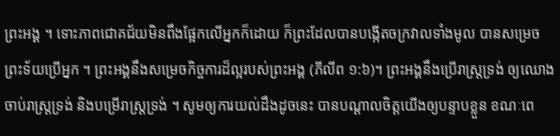ព្រះអង្គ ។ ទោះភាពជោគជ័យមិនពឹងផ្អែកលើអ្នកក៏ដោយ ក៏ព្រះដែលបានបង្កើតចក្រវាលទាំងមូល បានសម្រេចព្រះទ័យប្រើអ្នក ។ ព្រះអង្គនឹងសម្រេចកិច្ចការដ៏ល្អរបស់ព្រះអង្គ (ភីលីព ១:៦)។ ព្រះអង្គនឹងប្រើរាស្រ្តទ្រង់ ឲ្យឈោងចាប់រាស្រ្តទ្រង់ និងបម្រើរាស្រ្តទ្រង់ ។ សូមឲ្យការយល់ដឹងដូចនេះ បានបណ្តាលចិត្តយើងឲ្យបន្ទាបខ្លួន ខណៈពេ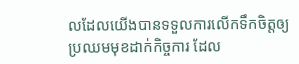លដែលយើងបានទទួលការលើកទឹកចិត្តឲ្យប្រឈមមុខដាក់កិច្ចការ ដែល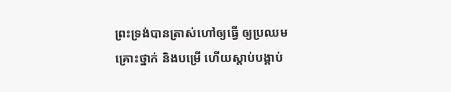ព្រះទ្រង់បានត្រាស់ហៅឲ្យធ្វើ ឲ្យប្រឈមគ្រោះថ្នាក់ និងបម្រើ ហើយស្តាប់បង្គាប់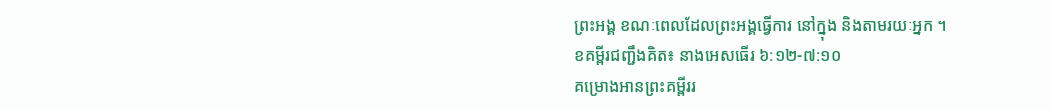ព្រះអង្គ ខណៈពេលដែលព្រះអង្គធ្វើការ នៅក្នុង និងតាមរយៈអ្នក ។
ខគម្ពីរជញ្ជឹងគិត៖ នាងអេសធើរ ៦:១២-៧:១០
គម្រោងអានព្រះគម្ពីររ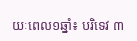យៈពេល១ឆ្នាំ៖ បរិទេវ ៣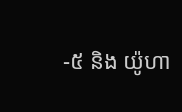-៥ និង យ៉ូហា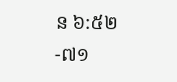ន ៦:៥២-៧១